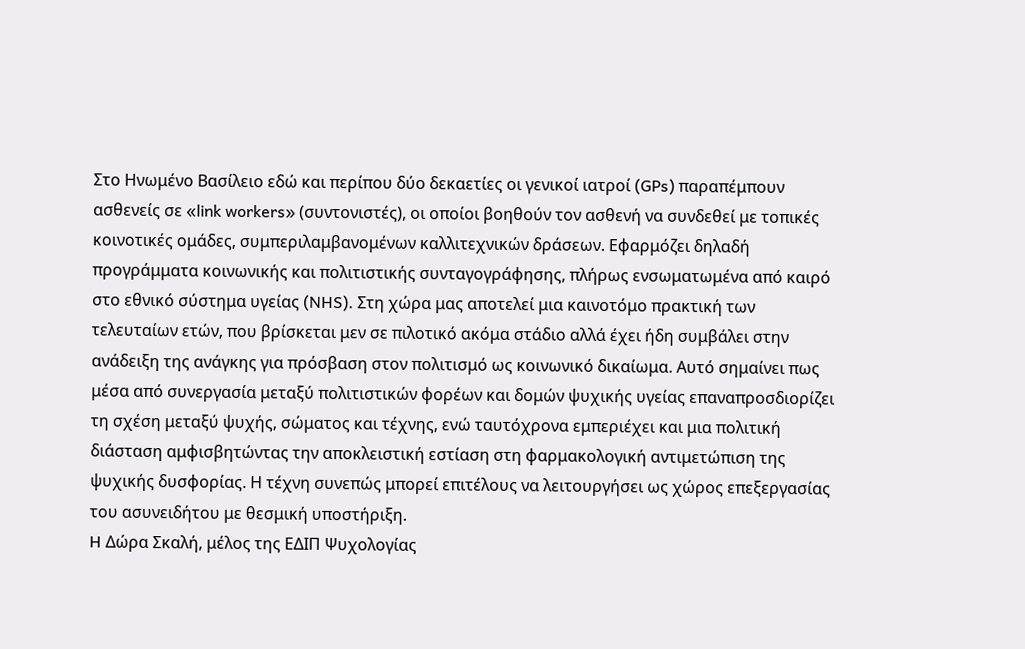Στο Ηνωμένο Βασίλειο εδώ και περίπου δύο δεκαετίες οι γενικοί ιατροί (GPs) παραπέμπουν ασθενείς σε «link workers» (συντονιστές), οι οποίοι βοηθούν τον ασθενή να συνδεθεί με τοπικές κοινοτικές ομάδες, συμπεριλαμβανομένων καλλιτεχνικών δράσεων. Εφαρμόζει δηλαδή προγράμματα κοινωνικής και πολιτιστικής συνταγογράφησης, πλήρως ενσωματωμένα από καιρό στο εθνικό σύστημα υγείας (NHS). Στη χώρα μας αποτελεί μια καινοτόμο πρακτική των τελευταίων ετών, που βρίσκεται μεν σε πιλοτικό ακόμα στάδιο αλλά έχει ήδη συμβάλει στην ανάδειξη της ανάγκης για πρόσβαση στον πολιτισμό ως κοινωνικό δικαίωμα. Αυτό σημαίνει πως μέσα από συνεργασία μεταξύ πολιτιστικών φορέων και δομών ψυχικής υγείας επαναπροσδιορίζει τη σχέση μεταξύ ψυχής, σώματος και τέχνης, ενώ ταυτόχρονα εμπεριέχει και μια πολιτική διάσταση αμφισβητώντας την αποκλειστική εστίαση στη φαρμακολογική αντιμετώπιση της ψυχικής δυσφορίας. Η τέχνη συνεπώς μπορεί επιτέλους να λειτουργήσει ως χώρος επεξεργασίας του ασυνειδήτου με θεσμική υποστήριξη.
H Δώρα Σκαλή, μέλος της ΕΔΙΠ Ψυχολογίας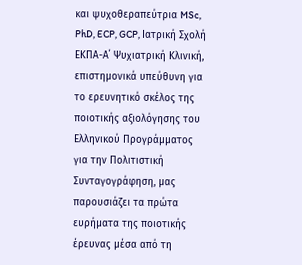και ψυχοθεραπεύτρια MSc, PhD, ECP, GCP, Ιατρική Σχολή ΕΚΠΑ-Α΄ Ψυχιατρική Κλινική, επιστημονικά υπεύθυνη για το ερευνητικό σκέλος της ποιοτικής αξιολόγησης του Ελληνικού Προγράμματος για την Πολιτιστική Συνταγογράφηση, μας παρουσιάζει τα πρώτα ευρήματα της ποιοτικής έρευνας μέσα από τη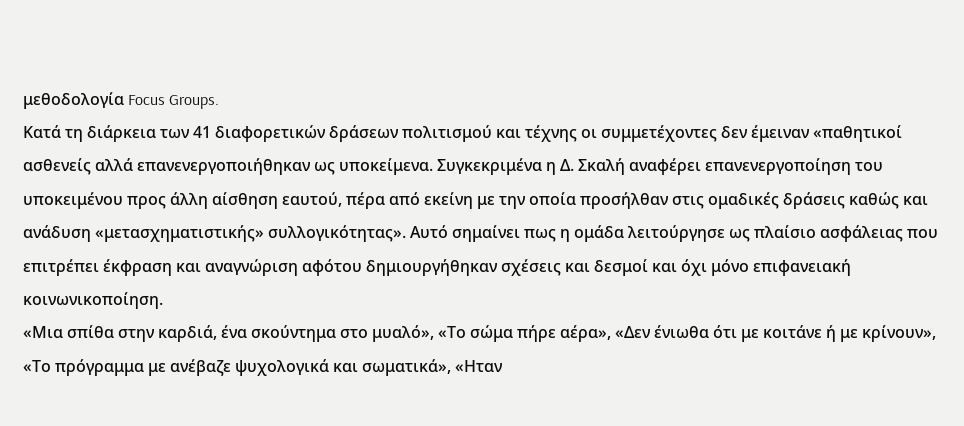μεθοδολογία Focus Groups.
Κατά τη διάρκεια των 41 διαφορετικών δράσεων πολιτισμού και τέχνης οι συμμετέχοντες δεν έμειναν «παθητικοί ασθενείς αλλά επανενεργοποιήθηκαν ως υποκείμενα. Συγκεκριμένα η Δ. Σκαλή αναφέρει επανενεργοποίηση του υποκειμένου προς άλλη αίσθηση εαυτού, πέρα από εκείνη με την οποία προσήλθαν στις ομαδικές δράσεις καθώς και ανάδυση «μετασχηματιστικής» συλλογικότητας». Αυτό σημαίνει πως η ομάδα λειτούργησε ως πλαίσιο ασφάλειας που επιτρέπει έκφραση και αναγνώριση αφότου δημιουργήθηκαν σχέσεις και δεσμοί και όχι μόνο επιφανειακή κοινωνικοποίηση.
«Μια σπίθα στην καρδιά, ένα σκούντημα στο μυαλό», «Το σώμα πήρε αέρα», «Δεν ένιωθα ότι με κοιτάνε ή με κρίνουν», «Το πρόγραμμα με ανέβαζε ψυχολογικά και σωματικά», «Ηταν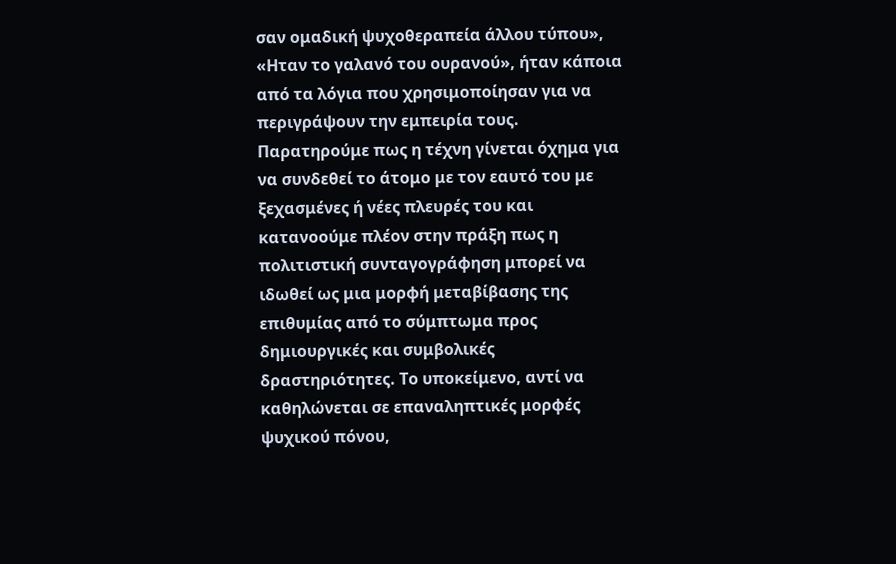σαν ομαδική ψυχοθεραπεία άλλου τύπου», «Ηταν το γαλανό του ουρανού», ήταν κάποια από τα λόγια που χρησιμοποίησαν για να περιγράψουν την εμπειρία τους.
Παρατηρούμε πως η τέχνη γίνεται όχημα για να συνδεθεί το άτομο με τον εαυτό του με ξεχασμένες ή νέες πλευρές του και κατανοούμε πλέον στην πράξη πως η πολιτιστική συνταγογράφηση μπορεί να ιδωθεί ως μια μορφή μεταβίβασης της επιθυμίας από το σύμπτωμα προς δημιουργικές και συμβολικές δραστηριότητες. Το υποκείμενο, αντί να καθηλώνεται σε επαναληπτικές μορφές ψυχικού πόνου,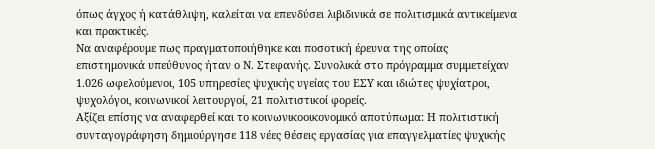όπως άγχος ή κατάθλιψη, καλείται να επενδύσει λιβιδινικά σε πολιτισμικά αντικείμενα και πρακτικές.
Να αναφέρουμε πως πραγματοποιήθηκε και ποσοτική έρευνα της οποίας επιστημονικά υπεύθυνος ήταν ο Ν. Στεφανής. Συνολικά στο πρόγραμμα συμμετείχαν 1.026 ωφελούμενοι, 105 υπηρεσίες ψυχικής υγείας του ΕΣΥ και ιδιώτες ψυχίατροι, ψυχολόγοι, κοινωνικοί λειτουργοί, 21 πολιτιστικοί φορείς.
Αξίζει επίσης να αναφερθεί και το κοινωνικοοικονομικό αποτύπωμα: Η πολιτιστική συνταγογράφηση δημιούργησε 118 νέες θέσεις εργασίας για επαγγελματίες ψυχικής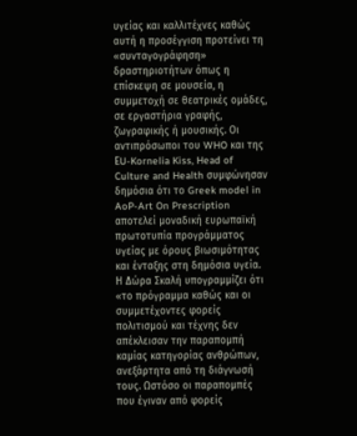υγείας και καλλιτέχνες καθώς αυτή η προσέγγιση προτείνει τη «συνταγογράφηση» δραστηριοτήτων όπως η επίσκεψη σε μουσεία, η συμμετοχή σε θεατρικές ομάδες, σε εργαστήρια γραφής, ζωγραφικής ή μουσικής. Οι αντιπρόσωποι του WHO και της ΕU-Kornelia Kiss, Head of Culture and Health συμφώνησαν δημόσια ότι το Greek model in AoP-Art On Prescription αποτελεί μοναδική ευρωπαϊκή πρωτοτυπία προγράμματος υγείας με όρους βιωσιμότητας και ένταξης στη δημόσια υγεία.
Η Δώρα Σκαλή υπογραμμίζει ότι «το πρόγραμμα καθώς και οι συμμετέχοντες φορείς πολιτισμού και τέχνης δεν απέκλεισαν την παραπομπή καμίας κατηγορίας ανθρώπων, ανεξάρτητα από τη διάγνωσή τους. Ωστόσο οι παραπομπές που έγιναν από φορείς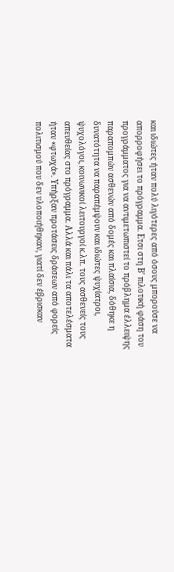και ιδιώτες ήταν πολύ λιγότερες από όσους μπορούσε να απορροφήσει το πρόγραμμα. Ετσι στη Β’ πιλοτική φάση του προγράμματος για να αντιμετωπιστεί το πρόβλημα έλλειψης παραπομπών ασθενών από δομές και πλαίσια, δόθηκε η δυνατότητα να παραπέμψουν και ιδιώτες ψυχίατροι, ψυχολόγοι, κοινωνικοί λειτουργοί κ.λπ. τους ασθενείς τους απευθείας στο πρόγραμμα. Αλλά και πάλι τα αποτελέσματα ήταν «φτωχά». Υπήρξαν προτάσεις δράσεων από φορείς πολιτισμού που δεν υλοποιήθηκαν, γιατί δεν έβρισκαν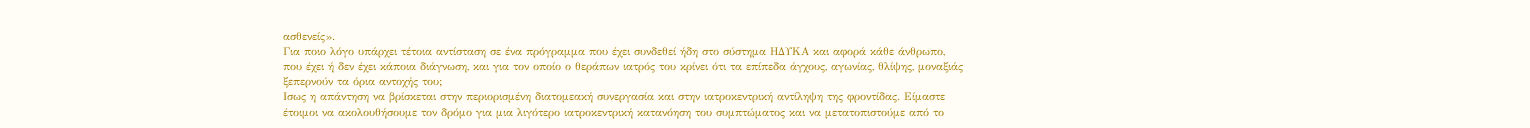ασθενείς».
Για ποιο λόγο υπάρχει τέτοια αντίσταση σε ένα πρόγραμμα που έχει συνδεθεί ήδη στο σύστημα ΗΔΥΚΑ και αφορά κάθε άνθρωπο, που έχει ή δεν έχει κάποια διάγνωση, και για τον οποίο ο θεράπων ιατρός του κρίνει ότι τα επίπεδα άγχους, αγωνίας, θλίψης, μοναξιάς ξεπερνούν τα όρια αντοχής του;
Ισως η απάντηση να βρίσκεται στην περιορισμένη διατομεακή συνεργασία και στην ιατροκεντρική αντίληψη της φροντίδας. Είμαστε έτοιμοι να ακολουθήσουμε τον δρόμο για μια λιγότερο ιατροκεντρική κατανόηση του συμπτώματος και να μετατοπιστούμε από το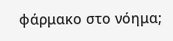φάρμακο στο νόημα;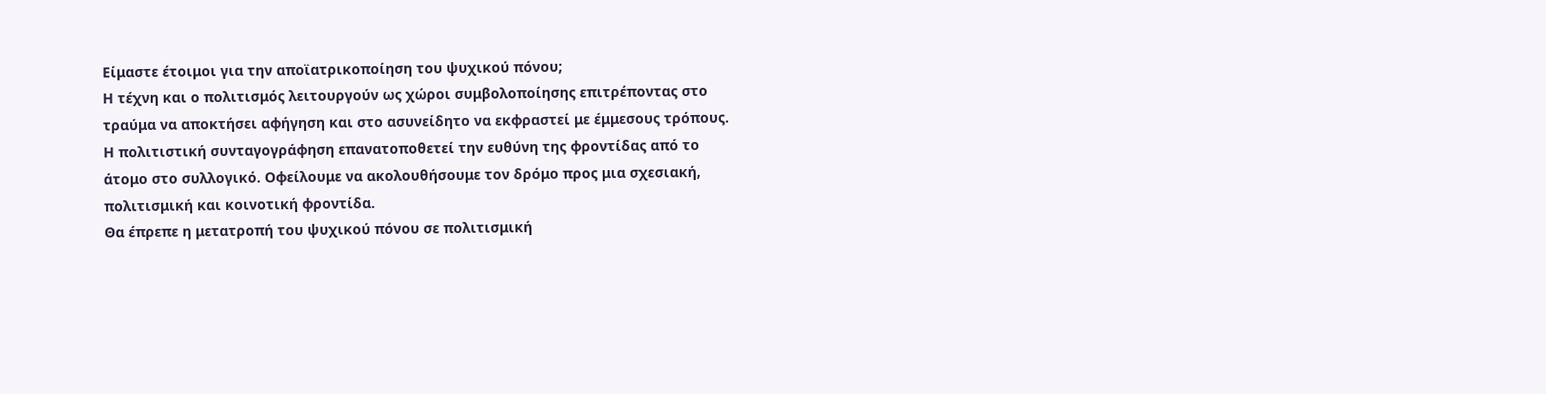Είμαστε έτοιμοι για την αποϊατρικοποίηση του ψυχικού πόνου;
Η τέχνη και ο πολιτισμός λειτουργούν ως χώροι συμβολοποίησης επιτρέποντας στο τραύμα να αποκτήσει αφήγηση και στο ασυνείδητο να εκφραστεί με έμμεσους τρόπους. Η πολιτιστική συνταγογράφηση επανατοποθετεί την ευθύνη της φροντίδας από το άτομο στο συλλογικό. Οφείλουμε να ακολουθήσουμε τον δρόμο προς μια σχεσιακή, πολιτισμική και κοινοτική φροντίδα.
Θα έπρεπε η μετατροπή του ψυχικού πόνου σε πολιτισμική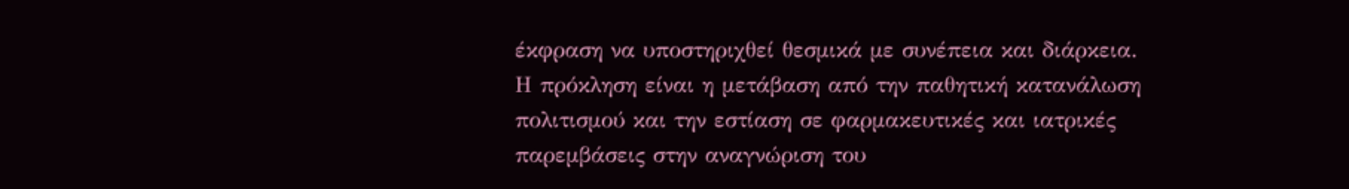έκφραση να υποστηριχθεί θεσμικά με συνέπεια και διάρκεια. Η πρόκληση είναι η μετάβαση από την παθητική κατανάλωση πολιτισμού και την εστίαση σε φαρμακευτικές και ιατρικές παρεμβάσεις στην αναγνώριση του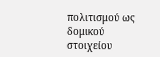πολιτισμού ως δομικού στοιχείου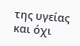της υγείας και όχι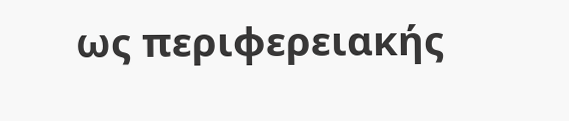ως περιφερειακής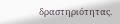δραστηριότητας.